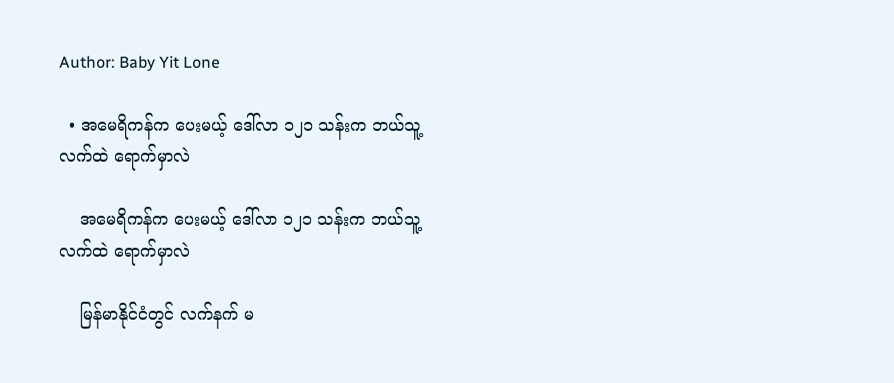Author: Baby Yit Lone

  • အမေရိကန်က ပေးမယ့် ဒေါ်လာ ၁၂၁ သန်းက ဘယ်သူ့လက်ထဲ ရောက်မှာလဲ

    အမေရိကန်က ပေးမယ့် ဒေါ်လာ ၁၂၁ သန်းက ဘယ်သူ့လက်ထဲ ရောက်မှာလဲ

    မြန်မာနိုင်ငံတွင် လက်နက် မ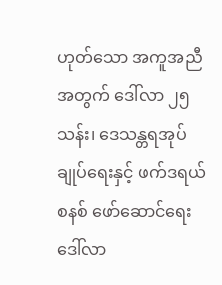ဟုတ်သော အကူအညီအတွက် ဒေါ်လာ ၂၅ သန်း၊ ဒေသန္တရအုပ်ချုပ်ရေးနှင့် ဖက်ဒရယ်စနစ် ဖော်ဆောင်ရေး ဒေါ်လာ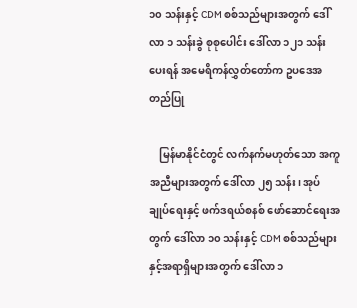၁၀ သန်းနှင့် CDM စစ်သည်များအတွက် ဒေါ်လာ ၁ သန်းခွဲ စုစုပေါင်း ဒေါ်လာ ၁၂၁ သန်း ပေးရန် အမေရိကန်လွှတ်တော်က ဥပဒေအတည်ပြု

    မြန်မာနိုင်ငံတွင် လက်နက်မဟုတ်သော အကူအညီများအတွက် ဒေါ်လာ ၂၅ သန်း၊ အုပ် ချုပ်ရေးနှင့် ဖက်ဒရယ်စနစ် ဖော်ဆောင်ရေးအတွက် ဒေါ်လာ ၁၀ သန်းနှင့် CDM စစ်သည်များနှင့်အရာရှိများအတွက် ဒေါ်လာ ၁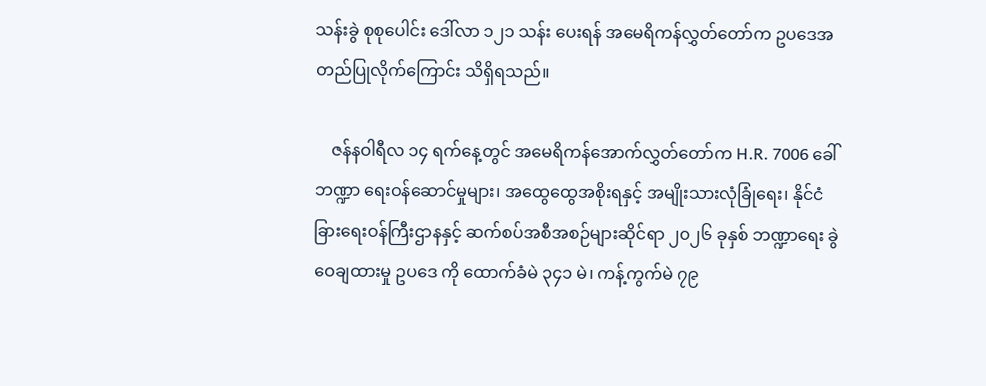သန်းခွဲ စုစုပေါင်း ဒေါ်လာ ၁၂၁ သန်း ပေးရန် အမေရိကန်လွှတ်တော်က ဥပဒေအတည်ပြုလိုက်ကြောင်း သိရှိရသည်။

    ဇန်နဝါရီလ ၁၄ ရက်နေ့တွင် အမေရိကန်အောက်လွှတ်တော်က H.R. 7006 ခေါ် ဘဏ္ဍာ ရေးဝန်ဆောင်မှုများ၊ အထွေထွေအစိုးရနှင့် အမျိုးသားလုံခြုံရေး၊ နိုင်ငံခြားရေးဝန်ကြီးဌာနနှင့် ဆက်စပ်အစီအစဉ်များဆိုင်ရာ ၂၀၂၆ ခုနှစ် ဘဏ္ဍာရေး ခွဲဝေချထားမှု ဥပဒေ ကို ထောက်ခံမဲ ၃၄၁ မဲ၊ ကန့်ကွက်မဲ ၇၉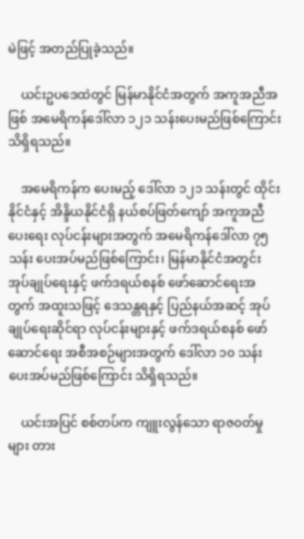မဲဖြင့် အတည်ပြုခဲ့သည်။

    ယင်းဥပဒေထဲတွင် မြန်မာနိုင်ငံအတွက် အကူအညီအဖြစ် အမေရိကန်ဒေါ်လာ ၁၂၁ သန်းပေးမည်ဖြစ်ကြောင်း သိရှိရသည်။

    အမေရိကန်က ပေးမည့် ဒေါ်လာ ၁၂၁ သန်းတွင် ထိုင်းနိုင်ငံနှင့် အိန္ဒိယနိုင်ငံရှိ နယ်စပ်ဖြတ်ကျော် အကူအညီပေးရေး လုပ်ငန်းများအတွက် အမေရိကန်ဒေါ်လာ ၇၅ သန်း ပေးအပ်မည်ဖြစ်ကြောင်း၊ မြန်မာနိုင်ငံအတွင်း အုပ်ချုပ်ရေးနှင့် ဖက်ဒရယ်စနစ် ဖော်ဆောင်ရေးအတွက် အထူးသဖြင့် ဒေသန္တရနှင့် ပြည်နယ်အဆင့် အုပ်ချုပ်ရေးဆိုင်ရာ လုပ်ငန်းများနှင့် ဖက်ဒရယ်စနစ် ဖော်ဆောင်ရေး အစီအစဉ်များအတွက် ဒေါ်လာ ၁၀ သန်း ပေးအပ်မည်ဖြစ်ကြောင်း သိရှိရသည်။

    ယင်းအပြင် စစ်တပ်က ကျူးလွန်သော ရာဇ၀တ်မှုများ တား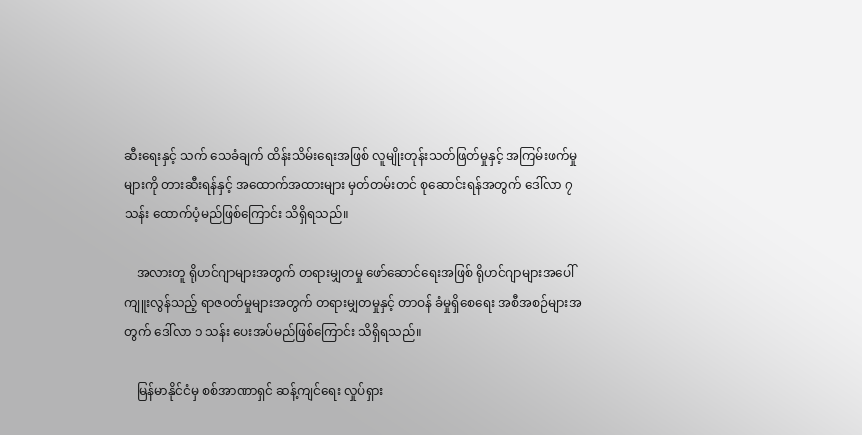ဆီးရေးနှင့် သက် သေခံချက် ထိန်းသိမ်းရေးအဖြစ် လူမျိုးတုန်းသတ်ဖြတ်မှုနှင့် အကြမ်းဖက်မှုများကို တားဆီးရန်နှင့် အထောက်အထားများ မှတ်တမ်းတင် စုဆောင်းရန်အတွက် ဒေါ်လာ ၇ သန်း ထောက်ပံ့မည်ဖြစ်ကြောင်း သိရှိရသည်။

    အလားတူ ရိုဟင်ဂျာများအတွက် တရားမျှတမှု ဖော်ဆောင်ရေးအဖြစ် ရိုဟင်ဂျာများအပေါ် ကျူးလွန်သည့် ရာဇ၀တ်မှုများအတွက် တရားမျှတမှုနှင့် တာဝန် ခံမှုရှိစေရေး အစီအစဉ်များအတွက် ဒေါ်လာ ၁ သန်း ပေးအပ်မည်ဖြစ်ကြောင်း သိရှိရသည်။

    မြန်မာနိုင်ငံမှ စစ်အာဏာရှင် ဆန့်ကျင်ရေး လှုပ်ရှား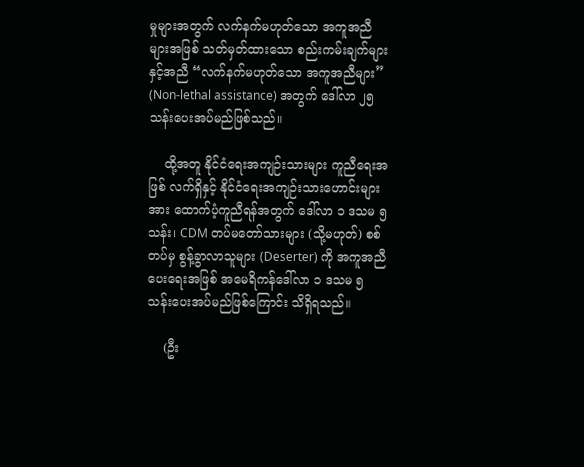မှုများအတွက် လက်နက်မဟုတ်သော အကူအညီများအဖြစ် သတ်မှတ်ထားသော စည်းကမ်းချက်များနှင့်အညီ “လက်နက်မဟုတ်သော အကူအညီများ” (Non-lethal assistance) အတွက် ဒေါ်လာ ၂၅ သန်းပေးအပ်မည်ဖြစ်သည်။

    ထို့အတူ နိုင်ငံရေးအကျဉ်းသားများ ကူညီရေးအဖြစ် လက်ရှိနှင့် နိုင်ငံရေးအကျဉ်းသားဟောင်းများအား ထောက်ပံ့ကူညီရန်အတွက် ဒေါ်လာ ၁ ဒသမ ၅ သန်း၊ CDM တပ်မတော်သားများ (သို့မဟုတ်) စစ်တပ်မှ စွန့်ခွာလာသူများ (Deserter) ကို အကူအညီပေးရေးအဖြစ် အမေရိကန်ဒေါ်လာ ၁ ဒသမ ၅ သန်းပေးအပ်မည်ဖြစ်ကြောင်း သိရှိရသည်။

    (ဦး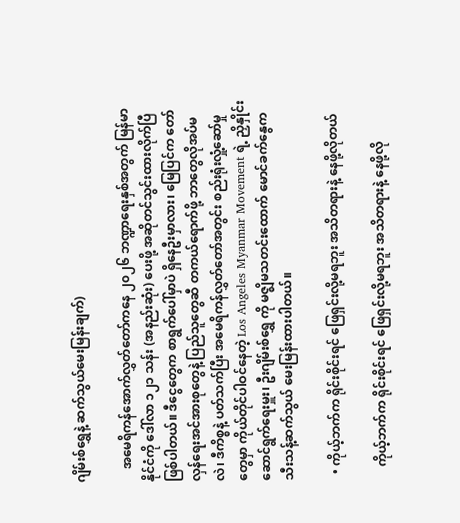ဂျိမ်းစ်ရွှေနဲ့ ဆက်သွယ်မေးမြန်းချက်)

    အမေရိကန်အောက်လွှတ်တော်ကနေ ၂၀၂၆ ဘဏ္ဍာရေးနှစ်အတွက် မြန်မာနိုင်ငံကို ဒေါ်လာ ၁၂၁ သန်း (အနည်းဆုံး) ပေးဖို့ အဆိုတင်သွင်းထားလိုက်ပြီ ဖြစ်ပါတယ်။ ဒီငွေတွေက စာရွက်ပေါ်မှာပဲ ရှိနေဦးမှာလား၊ မြေပြင်က တော်လှန်ရေးအင်အားစုတွေနဲ့ ပြည်သူတွေဆီ တကယ်ရောက်ဖို့ ဘာတွေလိုအပ်မလဲ၊ ဒီကိစ္စနဲ့ ပတ်သက်ပြီး အမေရိကန်လွှတ်တော်အတွင်း စည်းရုံးလှုံ့ဆော်မှုတွေမှာ ကိုယ်တိုင်ပါဝင်နေတဲ့ Los Angeles Myanmar Movement ရဲ့ ညှိနှိုင်းဆောင်ရွက်ရေးမှူး၊ ဦးဂျိမ်းစ်ရွှေ ကို မဇ္ဈိမသတင်းထောက် မောင်ခက်နွေက သီးသန့်ဆက်သွယ် မေးမြန်းထားပါတယ်။

  • ကိုယ့်ဘက်က ရိုင်းစိုင်းရင် ဖြေရှင်းလို့မရဘူး အသိတရားနဲ့ နေဖို့လိုတယ်

    ကိုယ့်ဘက်က ရိုင်းစိုင်းရင် ဖြေရှင်းလို့မရဘူး အသိတရားနဲ့ နေဖို့လို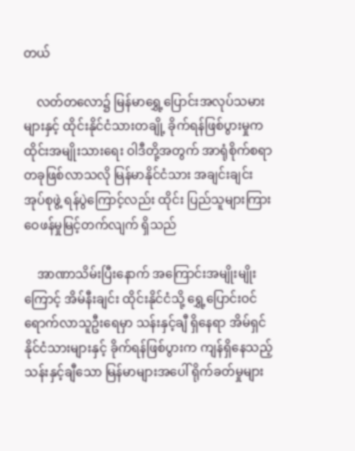တယ်

    လတ်တလော၌ မြန်မာရွှေ့ပြောင်းအလုပ်သမားများနှင့် ထိုင်းနိုင်ငံသားတချို့ ခိုက်ရန်ဖြစ်ပွားမှုက ထိုင်းအမျိုးသားရေး ဝါဒီတို့အတွက် အာရုံစိုက်စရာတခုဖြစ်လာသလို မြန်မာနိုင်ငံသား အချင်းချင်း အုပ်စုဖွဲ့ ရန်ပွဲကြောင့်လည်း ထိုင်း ပြည်သူများကြား ဝေဖန်မှုမြင့်တက်လျက် ရှိသည်

    အာဏာသိမ်းပြီးနောက် အကြောင်းအမျိုးမျိုးကြောင့် အိမ်နီးချင်း ထိုင်းနိုင်ငံသို့ ရွှေ့ပြောင်းဝင်ရောက်လာသူဦးရေမှာ သန်းနှင့်ချီ ရှိနေရာ အိမ်ရှင်နိုင်ငံသားများနှင့် ခိုက်ရန်ဖြစ်ပွားက ကျန်ရှိနေသည့် သန်းနှင့်ချီသော မြန်မာများအပေါ် ရိုက်ခတ်မှုများ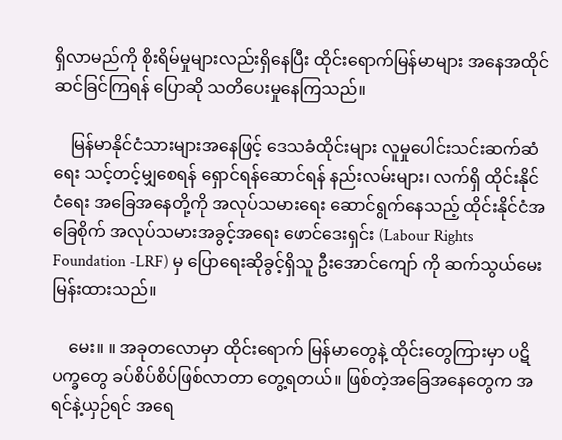ရှိလာမည်ကို စိုးရိမ်မှုများလည်းရှိနေပြီး ထိုင်းရောက်မြန်မာများ အနေအထိုင် ဆင်ခြင်ကြရန် ပြောဆို သတိပေးမှုနေကြသည်။

    မြန်မာနိုင်ငံသားများအနေဖြင့် ဒေသခံထိုင်းများ လူမှုပေါင်းသင်းဆက်ဆံရေး သင့်တင့်မျှစေရန် ရှောင်ရန်ဆောင်ရန် နည်းလမ်းများ၊ လက်ရှိ ထိုင်းနိုင်ငံရေး အခြေအနေတို့ကို အလုပ်သမားရေး ဆောင်ရွက်နေသည့် ထိုင်းနိုင်ငံအခြေစိုက် အလုပ်သမားအခွင့်အရေး ဖောင်ဒေးရှင်း (Labour Rights Foundation -LRF) မှ ပြောရေးဆိုခွင့်ရှိသူ ဦးအောင်ကျော် ကို ဆက်သွယ်မေးမြန်းထားသည်။

    မေး။ ။ အခုတလောမှာ ထိုင်းရောက် မြန်မာတွေနဲ့ ထိုင်းတွေကြားမှာ ပဋိပက္ခတွေ ခပ်စိပ်စိပ်ဖြစ်လာတာ တွေ့ရတယ်။ ဖြစ်တဲ့အခြေအနေတွေက အရင်နဲ့ယှဉ်ရင် အရေ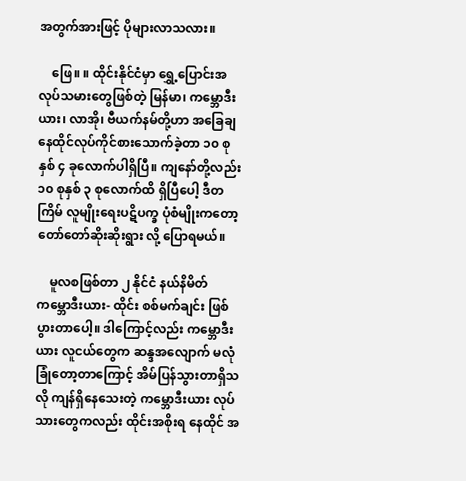အတွက်အားဖြင့် ပိုများလာသလား။

    ဖြေ။ ။ ထိုင်းနိုင်ငံမှာ ရွှေ့ပြောင်းအလုပ်သမားတွေဖြစ်တဲ့ မြန်မာ၊ ကမ္ဘောဒီးယား၊ လာအို၊ ဗီယက်နမ်တို့ဟာ အခြေချ နေထိုင်လုပ်ကိုင်စားသောက်ခဲ့တာ ၁၀ စုနှစ် ၄ ခုလောက်ပါရှိပြီ။ ကျနော်တို့လည်း ၁၀ စုနှစ် ၃ စုလောက်ထိ ရှိပြီပေါ့ ဒီတကြိမ် လူမျိုးရေးပဋိပက္ခ ပုံစံမျိုးကတော့ တော်တော်ဆိုးဆိုးရွား လို့ ပြောရမယ်။

    မူလစဖြစ်တာ ၂ နိုင်ငံ နယ်နိမိတ် ကမ္ဘောဒီးယား- ထိုင်း စစ်မက်ချင်း ဖြစ်ပွားတာပေါ့။ ဒါကြောင့်လည်း ကမ္ဘောဒီးယား လူငယ်တွေက ဆန္ဒအလျောက် မလုံခြုံတော့တာကြောင့် အိမ်ပြန်သွားတာရှိသလို ကျန်ရှိနေသေးတဲ့ ကမ္ဘောဒီးယား လုပ်သားတွေကလည်း ထိုင်းအစိုးရ နေထိုင် အ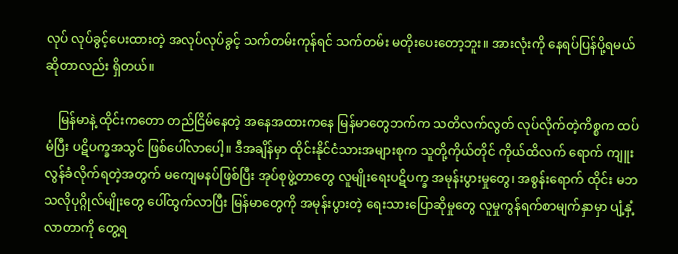လုပ် လုပ်ခွင့်ပေးထားတဲ့ အလုပ်လုပ်ခွင့် သက်တမ်းကုန်ရင် သက်တမ်း မတိုးပေးတော့ဘူး။ အားလုံးကို နေရပ်ပြန်ပို့ရမယ် ဆိုတာလည်း ရှိတယ်။

    မြန်မာနဲ့ ထိုင်းကတော တည်ငြိမ်နေတဲ့ အနေအထားကနေ မြန်မာတွေဘက်က သတိလက်လွတ် လုပ်လိုက်တဲ့ကိစ္စက ထပ်မံပြီး ပဋိပက္ခအသွင် ဖြစ်ပေါ်လာပေါ့။ ဒီအချိန်မှာ ထိုင်းနိုင်ငံသားအများစုက သူတို့ကိုယ်တိုင် ကိုယ်ထိလက် ရောက် ကျူးလွန်ခံလိုက်ရတဲ့အတွက် မကျေမနပ်ဖြစ်ပြီး အုပ်စုဖွဲ့တာတွေ လူမျိုးရေးပဋိပက္ခ အမုန်းပွားမှုတွေ၊ အစွန်းရောက် ထိုင်း မဘသလိုပုဂ္ဂိုလ်မျိုးတွေ ပေါ်ထွက်လာပြီး မြန်မာတွေကို အမုန်းပွားတဲ့ ရေးသားပြောဆိုမှုတွေ လူမှုကွန်ရက်စာမျက်နှာမှာ ပျံ့နှံ့လာတာကို တွေ့ရ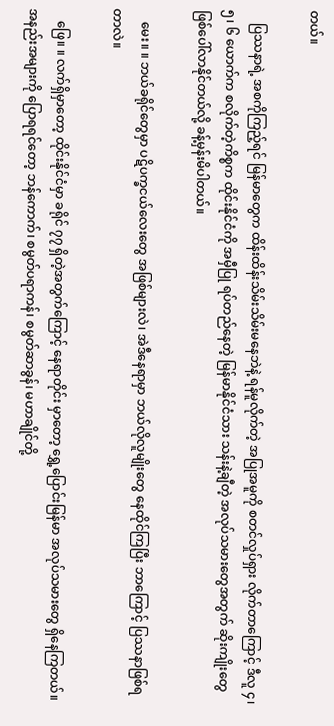တယ်။

    ပြဿနာရဲ့ အစကိုကြည့်ရင် မြန်မာတွေက ထိန်းထိန်းသိမ်းသိမ်းမနေဘဲနဲ့ ရန်မူလိုက်တဲ့ အပြုအမူကို စတင်လှုပ်ရှား လိုက်တာကြောင့် ဒီလူ ၄၊ ၅၊ ၆ ယောက်က စလိုက်တဲ့ကိစ္စက ထိုင်းနိုင်ငံကို အမှီပြု ရပ်တည်နေတဲ့ မြန်မာနိုင်ငံသား သန်းနဲ့ချီတဲ့ အလုပ်သမားတွေအတွက် ဆိုးကျိုးတွေ ဖြစ်ပေါ်လာနိုင်တယ်လို့ ခန့်မှန်းမိပါတယ်။

    မေး။ ။ ဘယ်ခရိုင်တွေမှာ ပဋိပက္ခငယ်လေးတွေ အဖြစ်များလဲ၊ အဲဒီနေရာမှာ ဘယ်လိုလူမျိုးတွေ နေထိုင်ကြပြီး ဘာကြောင့် ပြဿနာဖြစ်ရတာလဲ။

    ဖြေ။ ။ လက်ရှိမှာတော့ ထိုင်းနိုင်ငံမှာ ခရိုင် ၇၇ ရှိတဲ့အတွက်ကြောင့် နေရာတိုင်း မှာတော့ ရွှေ့ပြောင်းမြန်မာ အလုပ်သမားတွေ ရှိနေကြတယ်။ အနည်းအများကို ပြောရရင်တော့ ဘန်ကောက်၊ စမွတ်ပရာကန်၊ စမွတ်ဆာခွန်၊ မဟာချိုင်တို့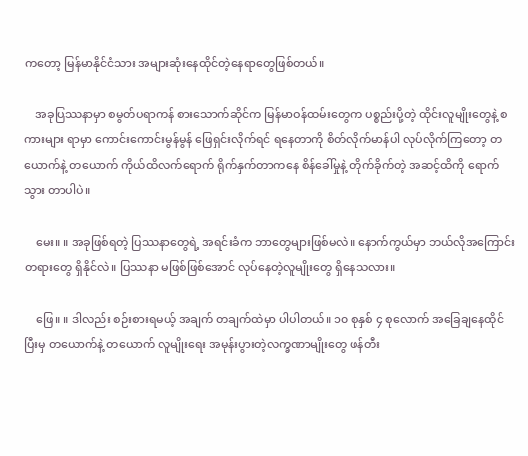ကတော့ မြန်မာနိုင်ငံသား အများဆုံးနေထိုင်တဲ့နေရာတွေဖြစ်တယ်။

    အခုပြဿနာမှာ စမွတ်ပရာကန် စားသောက်ဆိုင်က မြန်မာဝန်ထမ်းတွေက ပစ္စည်းပို့တဲ့ ထိုင်းလူမျိုးတွေနဲ့ စကားများ ရာမှာ ကောင်းကောင်းမွန်မွန် ဖြေရှင်းလိုက်ရင် ရနေတာကို စိတ်လိုက်မာန်ပါ လုပ်လိုက်ကြတော့ တယောက်နဲ့ တယောက် ကိုယ်ထိလက်ရောက် ရိုက်နှက်တာကနေ စိန်ခေါ်မှုနဲ့ တိုက်ခိုက်တဲ့ အဆင့်ထိကို ရောက်သွား တာပါပဲ။

    မေး။ ။ အခုဖြစ်ရတဲ့ ပြဿနာတွေရဲ့ အရင်းခံက ဘာတွေများဖြစ်မလဲ။ နောက်ကွယ်မှာ ဘယ်လိုအကြောင်းတရားတွေ ရှိနိုင်လဲ။ ပြဿနာ မဖြစ်ဖြစ်အောင် လုပ်နေတဲ့လူမျိုးတွေ ရှိနေသလား။

    ဖြေ။ ။ ဒါလည်း စဉ်းစားရမယ့် အချက် တချက်ထဲမှာ ပါပါတယ်။ ၁၀ စုနှစ် ၄ စုလောက် အခြေချနေထိုင်ပြီးမှ တယောက်နဲ့ တယောက် လူမျိုးရေး အမုန်းပွားတဲ့လက္ခဏာမျိုးတွေ ဖန်တီး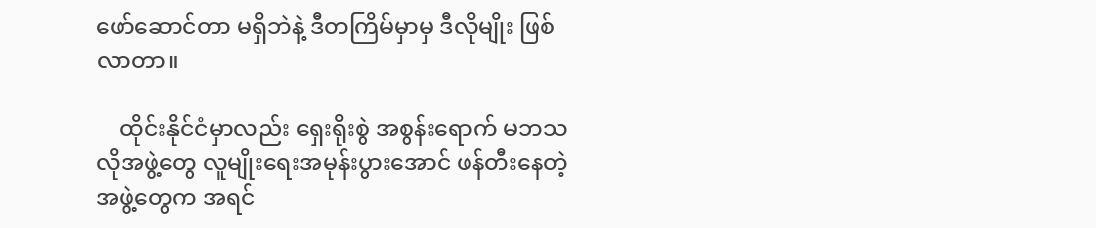ဖော်ဆောင်တာ မရှိဘဲနဲ့ ဒီတကြိမ်မှာမှ ဒီလိုမျိုး ဖြစ်လာတာ။

    ထိုင်းနိုင်ငံမှာလည်း ရှေးရိုးစွဲ အစွန်းရောက် မဘသလိုအဖွဲ့တွေ လူမျိုးရေးအမုန်းပွားအောင် ဖန်တီးနေတဲ့အဖွဲ့တွေက အရင်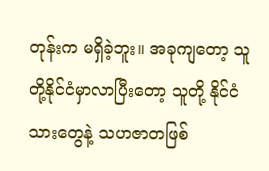တုန်းက မရှိခဲ့ဘူး။ အခုကျတော့ သူတို့နိုင်ငံမှာလာပြီးတော့ သူတို့ နိုင်ငံသားတွေနဲ့ သဟဇာတဖြစ်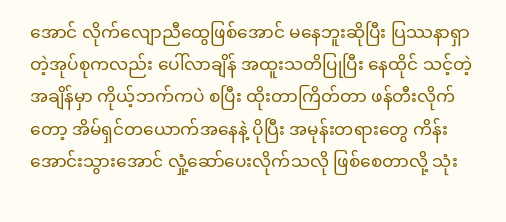အောင် လိုက်လျောညီထွေဖြစ်အောင် မနေဘူးဆိုပြီး ပြဿနာရှာတဲ့အုပ်စုကလည်း ပေါ်လာချိန် အထူးသတိပြုပြီး နေထိုင် သင့်တဲ့အချိန်မှာ ကိုယ့်ဘက်ကပဲ စပြီး ထိုးတာကြိတ်တာ ဖန်တီးလိုက်တော့ အိမ်ရှင်တယောက်အနေနဲ့ ပိုပြီး အမုန်းတရားတွေ ကိန်းအောင်းသွားအောင် လှုံ့ဆော်ပေးလိုက်သလို ဖြစ်စေတာလို့ သုံး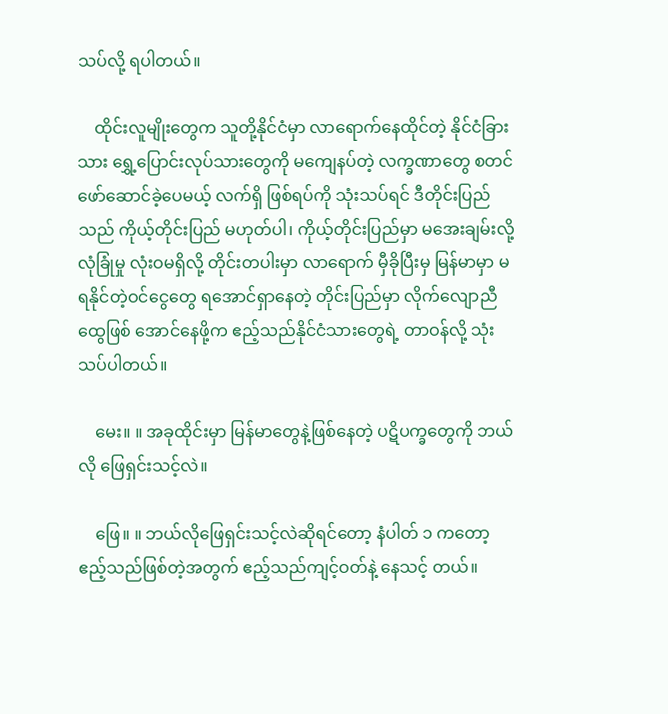သပ်လို့ ရပါတယ်။

    ထိုင်းလူမျိုးတွေက သူတို့နိုင်ငံမှာ လာရောက်နေထိုင်တဲ့ နိုင်ငံခြားသား ရွှေ့ပြောင်းလုပ်သားတွေကို မကျေနပ်တဲ့ လက္ခဏာတွေ စတင်ဖော်ဆောင်ခဲ့ပေမယ့် လက်ရှိ ဖြစ်ရပ်ကို သုံးသပ်ရင် ဒီတိုင်းပြည်သည် ကိုယ့်တိုင်းပြည် မဟုတ်ပါ၊ ကိုယ့်တိုင်းပြည်မှာ မအေးချမ်းလို့ လုံခြုံမှု လုံးဝမရှိလို့ တိုင်းတပါးမှာ လာရောက် မှီခိုပြီးမှ မြန်မာမှာ မရနိုင်တဲ့ဝင်ငွေတွေ ရအောင်ရှာနေတဲ့ တိုင်းပြည်မှာ လိုက်လျောညီထွေဖြစ် အောင်နေဖို့က ဧည့်သည်နိုင်ငံသားတွေရဲ့ တာဝန်လို့ သုံးသပ်ပါတယ်။

    မေး။ ။ အခုထိုင်းမှာ မြန်မာတွေနဲ့ဖြစ်နေတဲ့ ပဋိပက္ခတွေကို ဘယ်လို ဖြေရှင်းသင့်လဲ။

    ဖြေ။ ။ ဘယ်လိုဖြေရှင်းသင့်လဲဆိုရင်တော့ နံပါတ် ၁ ကတော့ ဧည့်သည်ဖြစ်တဲ့အတွက် ဧည့်သည်ကျင့်ဝတ်နဲ့ နေသင့် တယ်။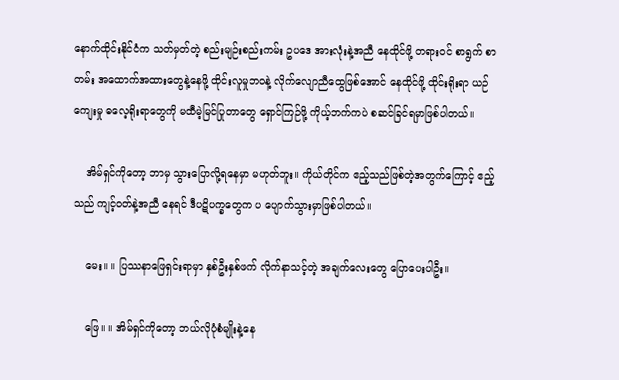နောက်ထိုင်းနိုင်ငံက သတ်မှတ်တဲ့ စည်းမျဉ်းစည်းကမ်း ဥပဒေ အားလုံးနဲ့အညီ နေထိုင်ဖို့ တရားဝင် စာရွက် စာတမ်း အထောက်အထားတွေနဲ့နေဖို့ ထိုင်းလူမှုဘဝနဲ့ လိုက်လျောညီထွေဖြစ်အောင် နေထိုင်ဖို့ ထိုင်းရိုးရာ ယဉ်ကျေးမှု ဓလေ့ရိုးရာတွေကို မထီမဲ့မြင်ပြုတာတွေ ရှောင်ကြဉ်ဖို့ ကိုယ့်ဘက်ကပဲ စဆင်ခြင်ရမှာဖြစ်ပါတယ်။

    အိမ်ရှင်ကိုတော့ ဘာမှ သွားပြောလို့ရနေမှာ မဟုတ်ဘူး။ ကိုယ်တိုင်က ဧည့်သည်ဖြစ်တဲ့အတွက်ကြောင့် ဧည့်သည် ကျင့်ဝတ်နဲ့အညီ နေရင် ဒီပဋိပက္ခတွေက ပ ပျောက်သွားမှာဖြစ်ပါတယ်။

    မေး။ ။ ပြဿနာဖြေရှင်းရာမှာ နှစ်ဦးနှစ်ဖက် လိုက်နာသင့်တဲ့ အချက်လေးတွေ ပြောပေးပါဦး။

    ဖြေ။ ။ အိမ်ရှင်ကိုတော့ ဘယ်လိုပုံစံမျိုးနဲ့နေ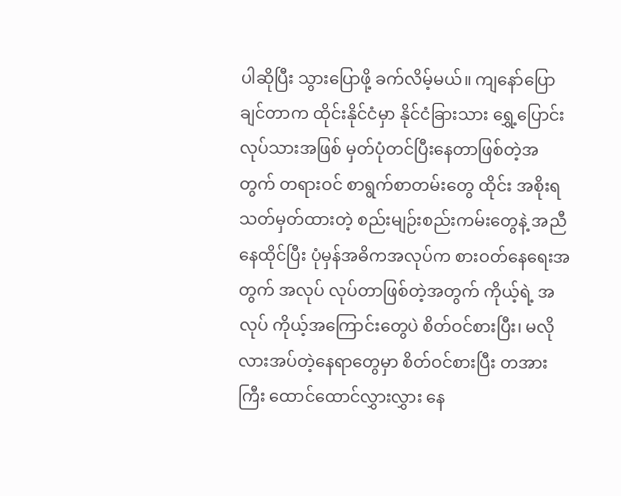ပါဆိုပြီး သွားပြောဖို့ ခက်လိမ့်မယ်။ ကျနော်ပြောချင်တာက ထိုင်းနိုင်ငံမှာ နိုင်ငံခြားသား ရွှေ့ပြောင်းလုပ်သားအဖြစ် မှတ်ပုံတင်ပြီးနေတာဖြစ်တဲ့အတွက် တရားဝင် စာရွက်စာတမ်းတွေ ထိုင်း အစိုးရ သတ်မှတ်ထားတဲ့ စည်းမျဉ်းစည်းကမ်းတွေနဲ့ အညီ နေထိုင်ပြီး ပုံမှန်အဓိကအလုပ်က စားဝတ်နေရေးအတွက် အလုပ် လုပ်တာဖြစ်တဲ့အတွက် ကိုယ့်ရဲ့ အလုပ် ကိုယ့်အကြောင်းတွေပဲ စိတ်ဝင်စားပြီး၊ မလိုလားအပ်တဲ့နေရာတွေမှာ စိတ်ဝင်စားပြီး တအားကြီး ထောင်ထောင်လွှားလွှား နေ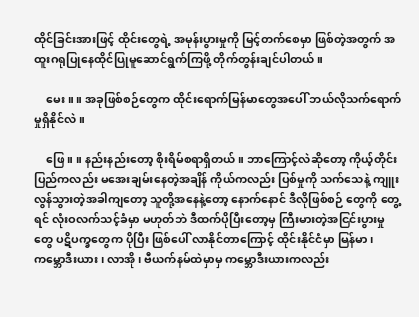ထိုင်ခြင်းအားဖြင့် ထိုင်းတွေရဲ့ အမုန်းပွားမှုကို မြင့်တက်စေမှာ ဖြစ်တဲ့အတွက် အထူးဂရုပြုနေထိုင်ပြုမူဆောင်ရွက်ကြဖို့ တိုက်တွန်းချင်ပါတယ်။

    မေး။ ။ အခုဖြစ်စဉ်တွေက ထိုင်းရောက်မြန်မာတွေအပေါ် ဘယ်လိုသက်ရောက်မှုရှိနိုင်လဲ။

    ဖြေ။ ။ နည်းနည်းတော့ စိုးရိမ်စရာရှိတယ်။ ဘာကြောင့်လဲဆိုတော့ ကိုယ့်တိုင်းပြည်ကလည်း မအေးချမ်းနေတဲ့အချိန် ကိုယ်ကလည်း ပြစ်မှုကို သက်သေနဲ့ ကျူးလွန်သွားတဲ့အခါကျတော့ သူတို့အနေနဲ့တော့ နောက်နောင် ဒီလိုဖြစ်စဉ် တွေကို တွေ့ရင် လုံးဝလက်သင့်ခံမှာ မဟုတ်ဘဲ ဒီထက်ပိုပြီးတော့မှ ကြီးမားတဲ့အငြင်းပွားမှုတွေ ပဋိပက္ခတွေက ပိုပြီး ဖြစ်ပေါ် လာနိုင်တာကြောင့် ထိုင်းနိုင်ငံမှာ မြန်မာ၊ ကမ္ဘောဒီးယား၊ လာအို၊ ဗီယက်နမ်ထဲမှာမှ ကမ္ဘောဒီးယားကလည်း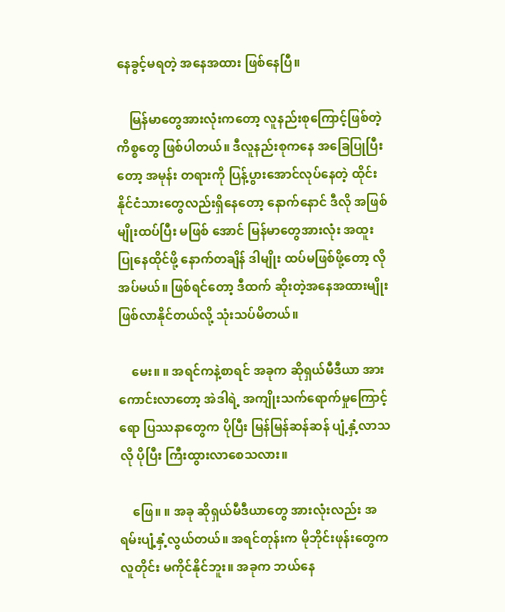နေခွင့်မရတဲ့ အနေအထား ဖြစ်နေပြီ။

    မြန်မာတွေအားလုံးကတော့ လူနည်းစုကြောင့်ဖြစ်တဲ့ ကိစ္စတွေ ဖြစ်ပါတယ်။ ဒီလူနည်းစုကနေ အခြေပြုပြီးတော့ အမုန်း တရားကို ပြန့်ပွားအောင်လုပ်နေတဲ့ ထိုင်းနိုင်ငံသားတွေလည်းရှိနေတော့ နောက်နောင် ဒီလို အဖြစ်မျိုးထပ်ပြီး မဖြစ် အောင် မြန်မာတွေအားလုံး အထူးပြုနေထိုင်ဖို့ နောက်တချိန် ဒါမျိုး ထပ်မဖြစ်ဖို့တော့ လိုအပ်မယ်။ ဖြစ်ရင်တော့ ဒီထက် ဆိုးတဲ့အနေအထားမျိုး ဖြစ်လာနိုင်တယ်လို့ သုံးသပ်မိတယ်။

    မေး။ ။ အရင်ကနဲ့စာရင် အခုက ဆိုရှယ်မီဒီယာ အားကောင်းလာတော့ အဲဒါရဲ့ အကျိုးသက်ရောက်မှုကြောင့်ရော ပြဿနာတွေက ပိုပြီး မြန်မြန်ဆန်ဆန် ပျံ့နှံ့လာသလို ပိုပြီး ကြီးထွားလာစေသလား။

    ဖြေ။ ။ အခု ဆိုရှယ်မီဒီယာတွေ အားလုံးလည်း အရမ်းပျံ့နှံ့လွယ်တယ်။ အရင်တုန်းက မိုဘိုင်းဖုန်းတွေက လူတိုင်း မကိုင်နိုင်ဘူး။ အခုက ဘယ်နေ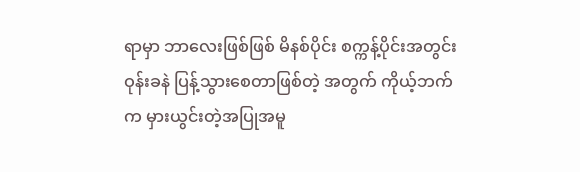ရာမှာ ဘာလေးဖြစ်ဖြစ် မိနစ်ပိုင်း စက္ကန့်ပိုင်းအတွင်း ဝုန်းခနဲ ပြန့်သွားစေတာဖြစ်တဲ့ အတွက် ကိုယ့်ဘက်က မှားယွင်းတဲ့အပြုအမူ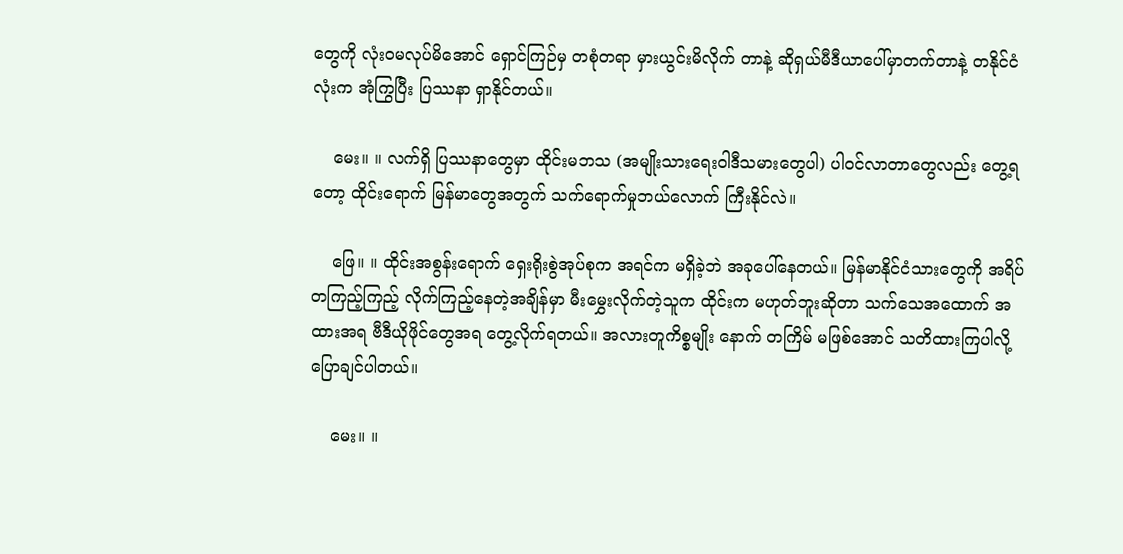တွေကို လုံးဝမလုပ်မိအောင် ရှောင်ကြဉ်မှ တစုံတရာ မှားယွင်းမိလိုက် တာနဲ့ ဆိုရှယ်မီဒီယာပေါ်မှာတက်တာနဲ့ တနိုင်ငံလုံးက အုံကြွပြီး ပြဿနာ ရှာနိုင်တယ်။

    မေး။ ။ လက်ရှိ ပြဿနာတွေမှာ ထိုင်းမဘသ (အမျိုးသားရေးဝါဒီသမားတွေပါ) ပါဝင်လာတာတွေလည်း တွေ့ရတော့ ထိုင်းရောက် မြန်မာတွေအတွက် သက်ရောက်မှုဘယ်လောက် ကြီးနိုင်လဲ။

    ဖြေ။ ။ ထိုင်းအစွန်းရောက် ရှေးရိုးစွဲအုပ်စုက အရင်က မရှိခဲ့ဘဲ အခုပေါ်နေတယ်။ မြန်မာနိုင်ငံသားတွေကို အရိပ် တကြည့်ကြည့် လိုက်ကြည့်နေတဲ့အချိန်မှာ မီးမွှေးလိုက်တဲ့သူက ထိုင်းက မဟုတ်ဘူးဆိုတာ သက်သေအထောက် အထားအရ ဗီဒီယိုဖိုင်တွေအရ တွေ့လိုက်ရတယ်။ အလားတူကိစ္စမျိုး နောက် တကြိမ် မဖြစ်အောင် သတိထားကြပါလို့ ပြောချင်ပါတယ်။

    မေး။ ။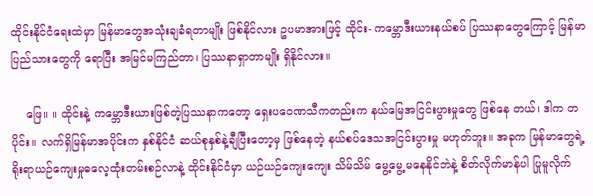ထိုင်းနိုင်ငံရေးထဲမှာ မြန်မာတွေအသုံးချခံရတာမျိုး ဖြစ်နိုင်လား ဥပမာအားဖြင့် ထိုင်း- ကမ္ဘောဒီးယားနယ်စပ် ပြဿနာတွေကြောင့် မြန်မာပြည်သားတွေကို ရောပြီး အမြင်မကြည်တာ၊ ပြဿနာရှာတာမျိုး ရှိနိုင်လား။

    ဖြေ။ ။ ထိုင်းနဲ့ ကမ္ဘောဒီးယားဖြစ်တဲ့ပြဿနာကတော့ ရှေးပဝေဏသီကတည်းက နယ်မြေအငြင်းပွားမှုတွေ ဖြစ်နေ တယ်၊ ဒါက တပိုင်း။ လက်ရှိမြန်မာအပိုင်းက နှစ်နိုင်ငံ ဆယ်စုနှစ်နဲ့ချီပြီးတော့မှ ဖြစ်နေတဲ့ နယ်စပ်ဒေသအငြင်းပွားမှု မဟုတ်ဘူး။ အခုက မြန်မာတွေရဲ့ ရိုးရာယဉ်ကျေးမှုဓလေ့ထုံးတမ်းစဉ်လာနဲ့ ထိုင်းနိုင်ငံမှာ ယဉ်ယဉ်ကျေးကျေး သိမ်သိမ် မွေ့မွေ့ မနေနိုင်ဘဲနဲ့ စိတ်လိုက်မာန်ပါ ပြုမူလိုက်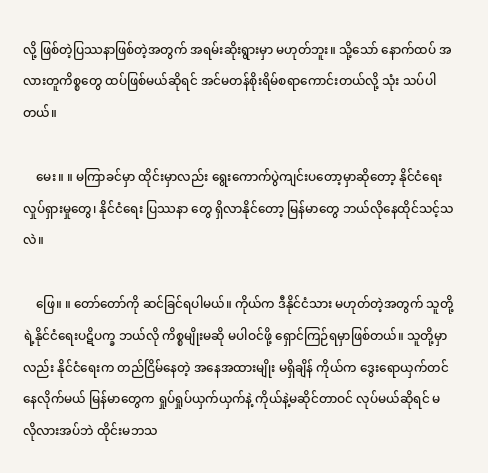လို့ ဖြစ်တဲ့ပြဿနာဖြစ်တဲ့အတွက် အရမ်းဆိုးရွားမှာ မဟုတ်ဘူး။ သို့သော် နောက်ထပ် အလားတူကိစ္စတွေ ထပ်ဖြစ်မယ်ဆိုရင် အင်မတန်စိုးရိမ်စရာကောင်းတယ်လို့ သုံး သပ်ပါတယ်။

    မေး။ ။ မကြာခင်မှာ ထိုင်းမှာလည်း ရွေးကောက်ပွဲကျင်းပတော့မှာဆိုတော့ နိုင်ငံရေးလှုပ်ရှားမှုတွေ၊ နိုင်ငံရေး ပြဿနာ တွေ ရှိလာနိုင်တော့ မြန်မာတွေ ဘယ်လိုနေထိုင်သင့်သလဲ။

    ဖြေ။ ။ တော်တော်ကို ဆင်ခြင်ရပါမယ်။ ကိုယ်က ဒီနိုင်ငံသား မဟုတ်တဲ့အတွက် သူတို့ရဲ့နိုင်ငံရေးပဋိပက္ခ ဘယ်လို ကိစ္စမျိုးမဆို မပါဝင်ဖို့ ရှောင်ကြဉ်ရမှာဖြစ်တယ်။ သူတို့မှာလည်း နိုင်ငံရေးက တည်ငြိမ်နေတဲ့ အနေအထားမျိုး မရှိချိန် ကိုယ်က ဒွေးရောယှက်တင် နေလိုက်မယ် မြန်မာတွေက ရှုပ်ရှုပ်ယှက်ယှက်နဲ့ ကိုယ်နဲ့မဆိုင်တာဝင် လုပ်မယ်ဆိုရင် မလိုလားအပ်ဘဲ ထိုင်းမဘသ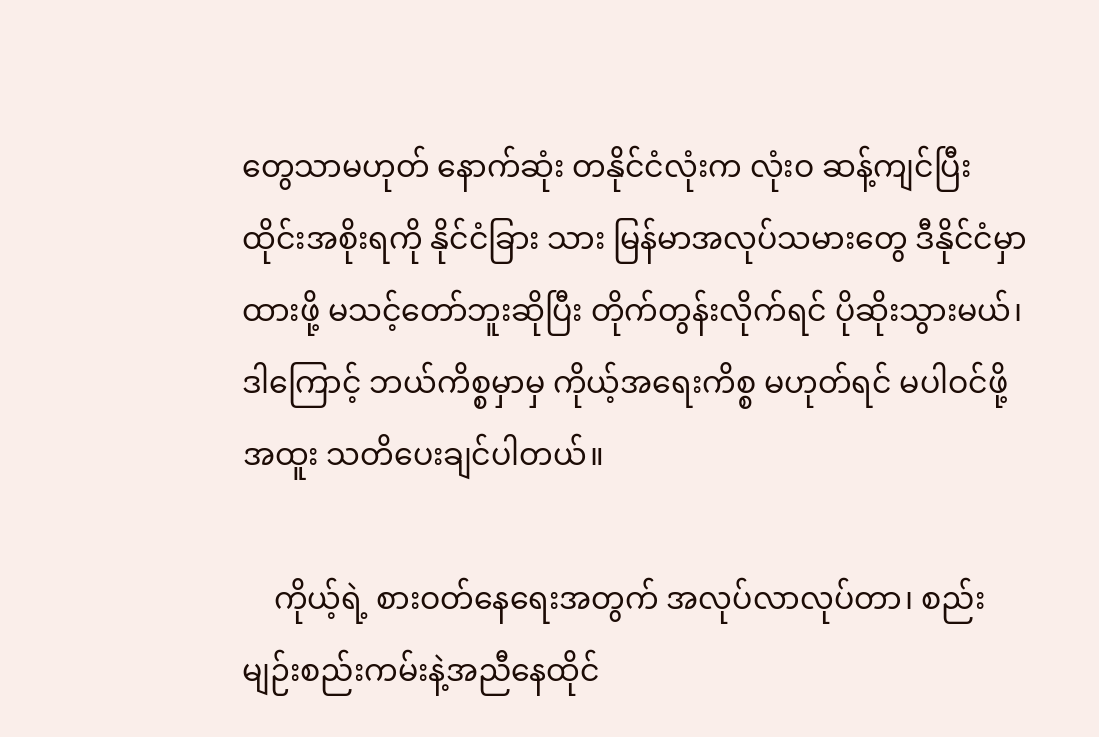တွေသာမဟုတ် နောက်ဆုံး တနိုင်ငံလုံးက လုံးဝ ဆန့်ကျင်ပြီး ထိုင်းအစိုးရကို နိုင်ငံခြား သား မြန်မာအလုပ်သမားတွေ ဒီနိုင်ငံမှာထားဖို့ မသင့်တော်ဘူးဆိုပြီး တိုက်တွန်းလိုက်ရင် ပိုဆိုးသွားမယ်၊ ဒါကြောင့် ဘယ်ကိစ္စမှာမှ ကိုယ့်အရေးကိစ္စ မဟုတ်ရင် မပါဝင်ဖို့ အထူး သတိပေးချင်ပါတယ်။

    ကိုယ့်ရဲ့ စားဝတ်နေရေးအတွက် အလုပ်လာလုပ်တာ၊ စည်းမျဉ်းစည်းကမ်းနဲ့အညီနေထိုင်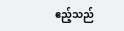ဧည့်သည်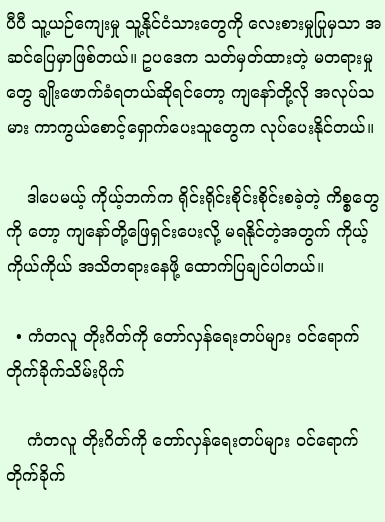ပီပီ သူ့ယဉ်ကျေးမှု သူ့နိုင်ငံသားတွေကို လေးစားမှုပြုမှသာ အဆင်ပြေမှာဖြစ်တယ်။ ဥပဒေက သတ်မှတ်ထားတဲ့ မတရားမှုတွေ ချိုးဖောက်ခံရတယ်ဆိုရင်တော့ ကျနော်တို့လို အလုပ်သမား ကာကွယ်စောင့်ရှောက်ပေးသူတွေက လုပ်ပေးနိုင်တယ်။

    ဒါပေမယ့် ကိုယ့်ဘက်က ရိုင်းရိုင်းစိုင်းစိုင်းစခဲ့တဲ့ ကိစ္စတွေကို တော့ ကျနော်တို့ဖြေရှင်းပေးလို့ မရနိုင်တဲ့အတွက် ကိုယ့်ကိုယ်ကိုယ် အသိတရားနေဖို့ ထောက်ပြချင်ပါတယ်။

  • ကံတလူ တိုးဂိတ်ကို တော်လှန်ရေးတပ်များ ၀င်ရောက် တိုက်ခိုက်သိမ်းပိုက်

    ကံတလူ တိုးဂိတ်ကို တော်လှန်ရေးတပ်များ ၀င်ရောက် တိုက်ခိုက်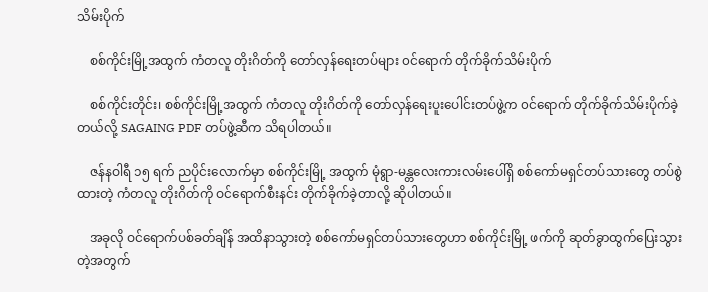သိမ်းပိုက်

    စစ်ကိုင်းမြို့အထွက် ကံတလူ တိုးဂိတ်ကို တော်လှန်ရေးတပ်များ ၀င်ရောက် တိုက်ခိုက်သိမ်းပိုက်

    စစ်ကိုင်းတိုင်း၊ စစ်ကိုင်းမြို့အထွက် ကံတလူ တိုးဂိတ်ကို တော်လှန်ရေးပူးပေါင်းတပ်ဖွဲ့က ၀င်ရောက် တိုက်ခိုက်သိမ်းပိုက်ခဲ့တယ်လို့ SAGAING PDF တပ်ဖွဲ့ဆီက သိရပါတယ်။

    ဇန်နဝါရီ ၁၅ ရက် ညပိုင်းလောက်မှာ စစ်ကိုင်းမြို့ အထွက် မုံရွာ-မန္တလေးကားလမ်းပေါ်ရှိ စစ်ကော်မရှင်တပ်သားတွေ တပ်စွဲထားတဲ့ ကံတလူ တိုးဂိတ်ကို ဝင်ရောက်စီးနင်း တိုက်ခိုက်ခဲ့တာလို့ ဆိုပါတယ်။

    အခုလို ဝင်ရောက်ပစ်ခတ်ချိန် အထိနာသွားတဲ့ စစ်ကော်မရှင်တပ်သားတွေဟာ စစ်ကိုင်းမြို့ ဖက်ကို ဆုတ်ခွာထွက်ပြေးသွားတဲ့အတွက်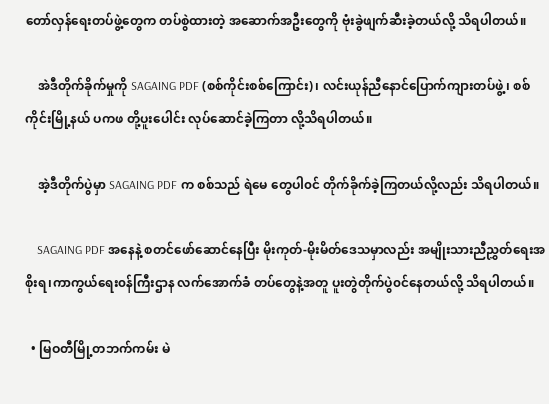တော်လှန်ရေးတပ်ဖွဲ့တွေက တပ်စွဲထားတဲ့ အဆောက်အဦးတွေကို ဗုံးခွဲဖျက်ဆီးခဲ့တယ်လို့ သိရပါတယ်။

    အဲဒီတိုက်ခိုက်မှုကို SAGAING PDF (စစ်ကိုင်းစစ်ကြောင်း)၊ လင်းယုန်ညီနောင်ပြောက်ကျားတပ်ဖွဲ့၊ စစ်ကိုင်းမြို့နယ် ပကဖ တို့ပူးပေါင်း လုပ်ဆောင်ခဲ့ကြတာ လို့သိရပါတယ်။

    အဲ့ဒီတိုက်ပွဲမှာ SAGAING PDF က စစ်သည် ရဲမေ တွေပါ၀င် တိုက်ခိုက်ခဲ့ကြတယ်လို့လည်း သိရပါတယ်။

    SAGAING PDF အနေနဲ့ စတင်ဖော်ဆောင်နေပြီး မိုးကုတ်-မိုးမိတ်ဒေသမှာလည်း အမျိုးသားညီ‌ညွှတ်ရေးအစိုးရ၊ကာကွယ်ရေး၀န်ကြီးဌာန လက်အောက်ခံ တပ်တွေနဲ့အတူ ပူးတွဲတိုက်ပွဲ၀င်နေ‌တယ်လို့ သိရပါတယ်။

  • မြဝတီမြို့တဘက်ကမ်း မဲ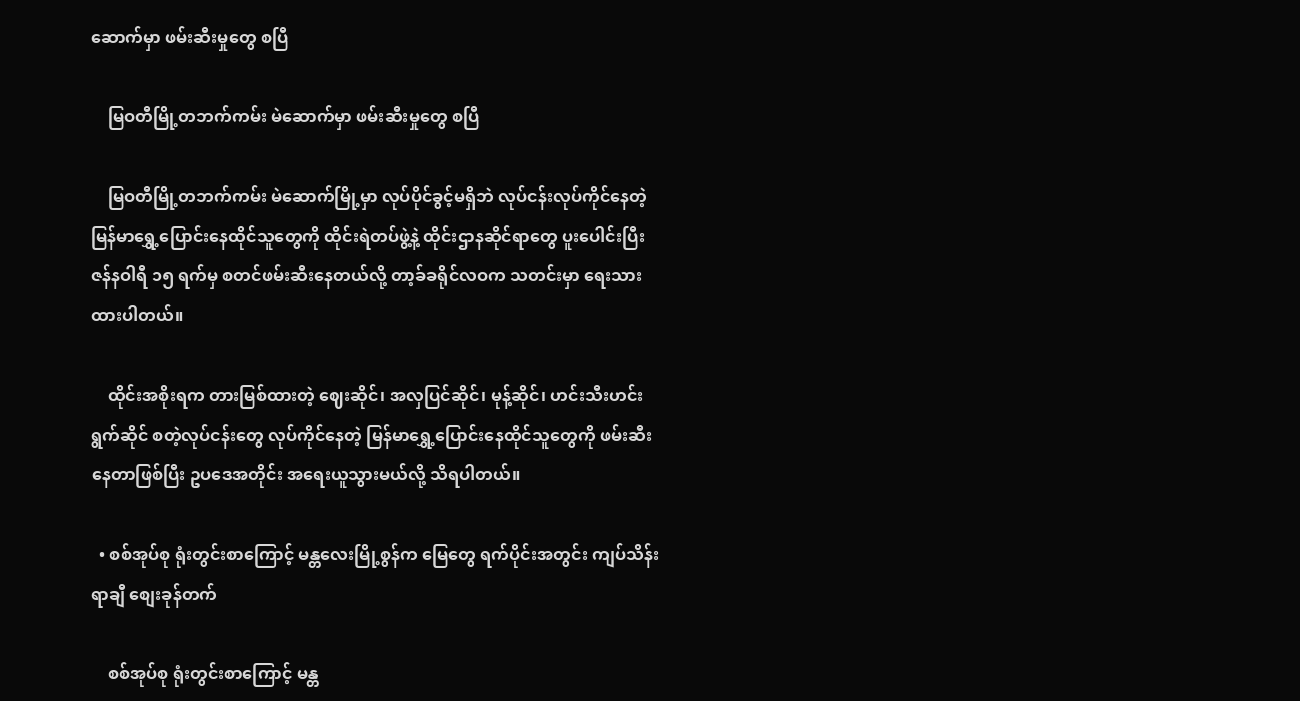ဆောက်မှာ ဖမ်းဆီးမှုတွေ စပြီ

    မြဝတီမြို့တဘက်ကမ်း မဲဆောက်မှာ ဖမ်းဆီးမှုတွေ စပြီ

    မြဝတီမြို့တဘက်ကမ်း မဲဆောက်မြို့မှာ လုပ်ပိုင်ခွင့်မရှိဘဲ လုပ်ငန်းလုပ်ကိုင်နေတဲ့ မြန်မာရွှေ့ပြောင်းနေထိုင်သူတွေကို ထိုင်းရဲတပ်ဖွဲ့နဲ့ ထိုင်းဌာနဆိုင်ရာတွေ ပူးပေါင်းပြီး ဇန်နဝါရီ ၁၅ ရက်မှ စတင်ဖမ်းဆီးနေတယ်လို့ တာ့ခ်ခရိုင်လဝက သတင်းမှာ ရေးသားထားပါတယ်။

    ထိုင်းအစိုးရက တားမြစ်ထားတဲ့ ဈေးဆိုင်၊ အလှပြင်ဆိုင်၊ မုန့်ဆိုင်၊ ဟင်းသီးဟင်းရွက်ဆိုင် စတဲ့လုပ်ငန်းတွေ လုပ်ကိုင်နေတဲ့ မြန်မာရွှေ့ပြောင်းနေထိုင်သူတွေကို ဖမ်းဆီးနေတာဖြစ်ပြီး ဥပဒေအတိုင်း အရေးယူသွားမယ်လို့ သိရပါတယ်။

  • စစ်အုပ်စု ရုံးတွင်းစာကြောင့် မန္တလေးမြို့စွန်က မြေတွေ ရက်ပိုင်းအတွင်း ကျပ်သိန်းရာချီ စျေးခုန်တက်

    စစ်အုပ်စု ရုံးတွင်းစာကြောင့် မန္တ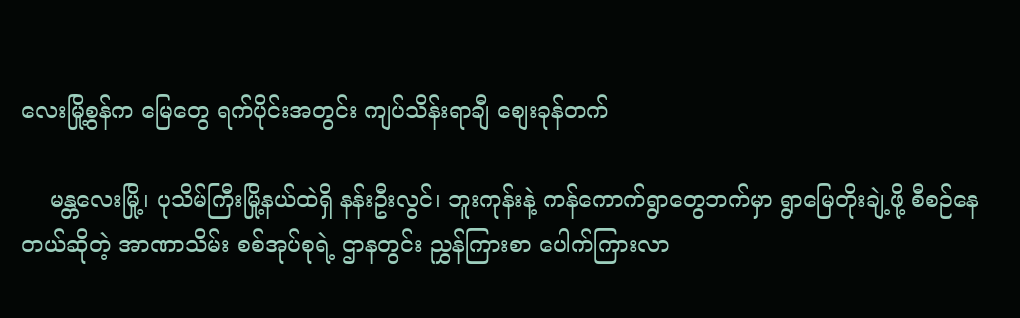လေးမြို့စွန်က မြေတွေ ရက်ပိုင်းအတွင်း ကျပ်သိန်းရာချီ စျေးခုန်တက်

    မန္တလေးမြို့၊ ပုသိမ်ကြီးမြို့နယ်ထဲရှိ နန်းဦးလွင်၊ ဘူးကုန်းနဲ့ ကန်ကောက်ရွာတွေဘက်မှာ ရွာမြေတိုးချဲ့ဖို့ စီစဉ်နေတယ်ဆိုတဲ့ အာဏာသိမ်း စစ်အုပ်စုရဲ့ ဌာနတွင်း ညွှန်ကြားစာ ပေါက်ကြားလာ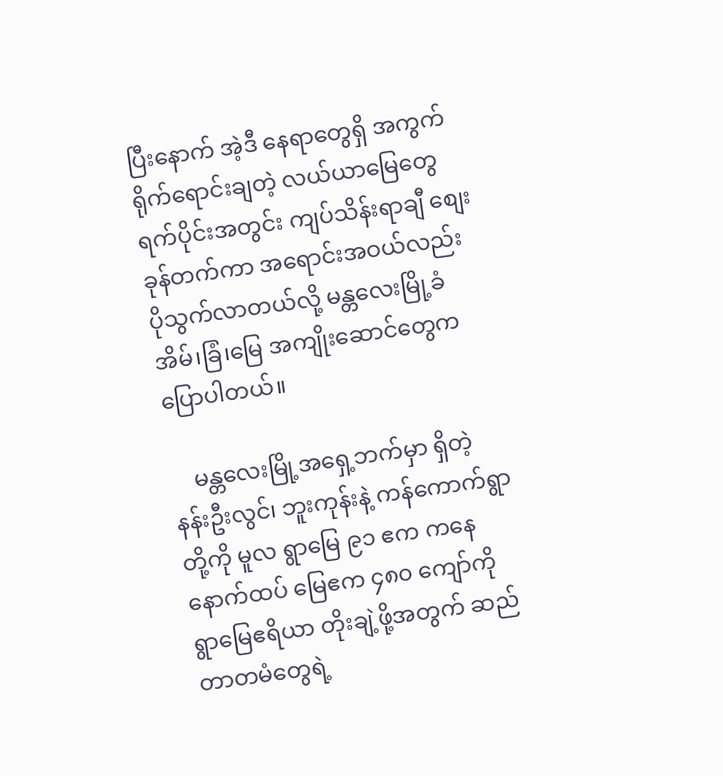ပြီးနောက် အဲ့ဒီ နေရာတွေရှိ အကွက်ရိုက်ရောင်းချတဲ့ လယ်ယာမြေတွေ ရက်ပိုင်းအတွင်း ကျပ်သိန်းရာချီ စျေးခုန်တက်ကာ အရောင်းအဝယ်လည်း ပိုသွက်လာတယ်လို့ မန္တလေးမြို့ခံ အိမ်၊ခြံ၊မြေ အကျိုးဆောင်တွေက ပြောပါတယ်။

    မန္တလေးမြို့အရှေ့ဘက်မှာ ရှိတဲ့ နန်းဦးလွင်၊ ဘူးကုန်းနဲ့ ကန်ကောက်ရွာတို့ကို မူလ ရွာမြေ ၉၁ ဧက ကနေ နောက်ထပ် မြေဧက ၄၈၀ ကျော်ကို ရွာမြေဧရိယာ တိုးချဲ့ဖို့အတွက် ဆည်တာတမံ‌တွေရဲ့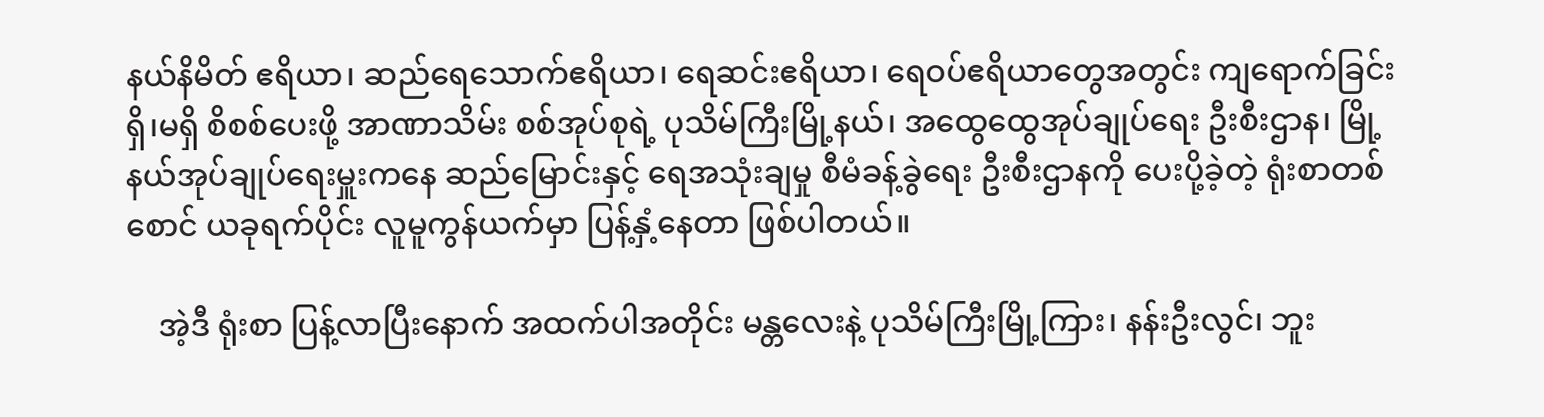နယ်နိမိတ် ဧရိယာ၊ ဆည်ရေသောက်ဧရိယာ၊ ရေဆင်းဧရိယာ၊ ရေဝပ်ဧရိယာတွေအတွင်း ကျရောက်ခြင်း ရှိ၊မရှိ စိစစ်ပေးဖို့ အာဏာသိမ်း စစ်အုပ်စုရဲ့ ပုသိမ်ကြီးမြို့နယ်၊ အထွေထွေအုပ်ချုပ်ရေး ဦးစီးဌာန၊ မြို့နယ်အုပ်ချုပ်ရေးမှူးကနေ ဆည်မြောင်းနှင့် ရေအသုံးချမှု စီမံခန့်ခွဲရေး ဦးစီးဌာနကို ပေးပို့ခဲ့တဲ့ ရုံးစာတစ်စောင် ယခုရက်ပိုင်း လူမူကွန်ယက်မှာ ပြန့်နှံ့နေတာ ဖြစ်ပါတယ်။

    အဲ့ဒီ ရုံးစာ ပြန့်လာပြီးနောက် အထက်ပါအတိုင်း မန္တလေးနဲ့ ပုသိမ်ကြီးမြို့ကြား၊ နန်းဦးလွင်၊ ဘူး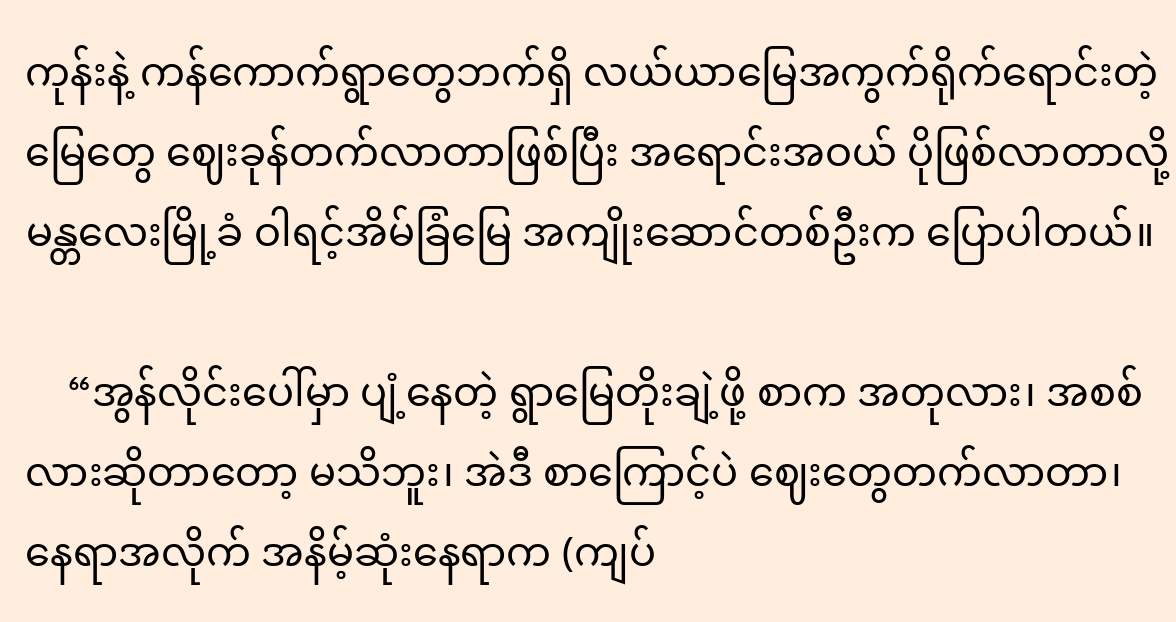ကုန်းနဲ့ ကန်ကောက်ရွာတွေဘက်ရှိ လယ်ယာမြေအကွက်ရိုက်ရောင်းတဲ့ မြေတွေ ဈေးခုန်တက်လာတာဖြစ်ပြီး အရောင်းအဝယ် ပိုဖြစ်လာတာလို့ မန္တလေးမြို့ခံ ဝါရင့်အိမ်ခြံမြေ အကျိုးဆောင်တစ်ဦးက ပြောပါတယ်။

    “အွန်လိုင်းပေါ်မှာ ပျံ့နေတဲ့ ရွာမြေတိုးချဲ့ဖို့ စာက အတုလား၊ အစစ်လားဆိုတာတော့ မသိဘူး၊ အဲဒီ စာကြောင့်ပဲ ဈေးတွေတက်လာတာ၊ နေရာအလိုက် အနိမ့်ဆုံးနေရာက (ကျပ်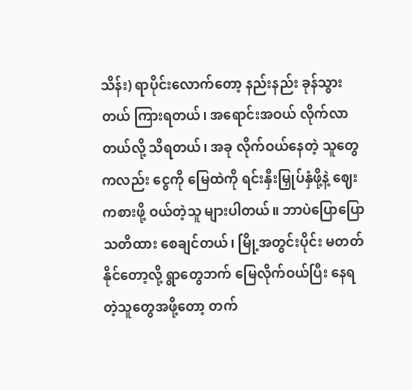သိန်း) ရာပိုင်းလောက်တော့ နည်းနည်း ခုန်သွားတယ် ကြားရတယ်၊ အရောင်းအဝယ် လိုက်လာတယ်လို့ သိရတယ်၊ အခု လိုက်ဝယ်နေတဲ့ သူ‌တွေကလည်း ငွေကို မြေထဲကို ရင်းနှီးမြှုပ်နှံဖို့နဲ့ ဈေးကစားဖို့ ဝယ်တဲ့သူ များပါတယ်။ ဘာပဲပြောပြော သတိထား စေချင်တယ်၊ မြို့အတွင်းပိုင်း မတတ်နိုင်တော့လို့ ရွာတွေဘက် မြေလိုက်ဝယ်ပြီး နေရတဲ့သူတွေအဖို့‌တော့ တက်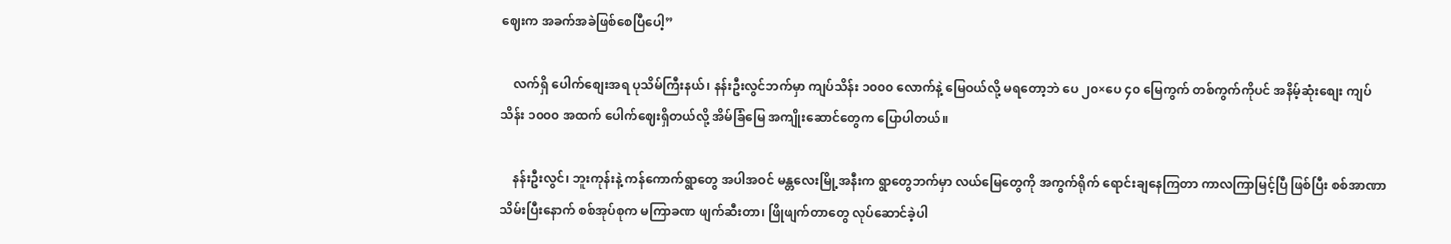ဈေးက အခက်အခဲဖြစ်‌စေပြီပေါ့”

    လက်ရှိ ပေါက်စျေးအရ ပုသိမ်ကြီးနယ်၊ နန်းဦးလွင်ဘက်မှာ ကျပ်သိန်း ၁၀၀၀ လောက်နဲ့ မြေဝယ်လို့ မရတော့ဘဲ ပေ ၂၀×ပေ ၄၀ မြေကွက် တစ်ကွက်ကိုပင် အနိမ့်ဆုံးစျေး ကျပ်သိန်း ၁၀၀၀ အထက် ပေါက်ဈေးရှိတယ်လို့ အိမ်ခြံမြေ အကျိုးဆောင်တွေက ပြောပါတယ်။

    နန်းဦးလွင်၊ ဘူးကုန်းနဲ့ ကန်ကောက်ရွာတွေ အပါအဝင် မန္တလေးမြို့အနီးက ရွာတွေဘက်မှာ လယ်မြေ‌တွေကို အကွက်ရိုက် ရောင်းချနေကြတာ ကာလကြာမြင့်ပြီ ဖြစ်ပြီး စစ်အာဏာသိမ်းပြီးနောက် စစ်အုပ်စုက မကြာခဏ ဖျက်ဆီးတာ၊ ဖြိုဖျက်တာတွေ လုပ်ဆောင်ခဲ့ပါ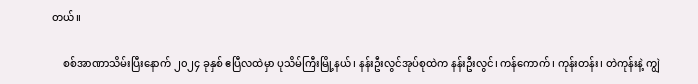တယ်။

    စစ်အာဏာသိမ်းပြီးနောက် ၂၀၂၄ ခုနှစ် ဧပြီလထဲမှာ ပုသိမ်ကြီးမြို့နယ်၊ နန်းဦးလွင်အုပ်စုထဲက နန်းဦးလွင်၊ ကန်ကောက်၊ ကုန်းတန်း၊ တဲကုန်းနဲ့ ကျွဲ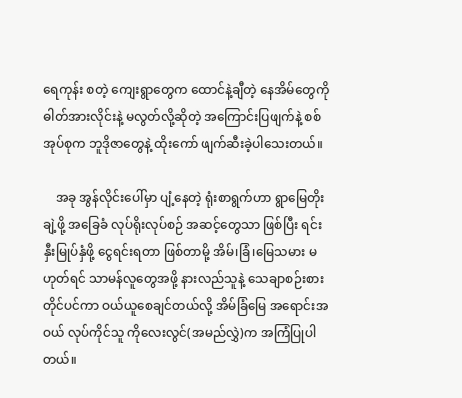ရေကုန်း စတဲ့ ကျေးရွာတွေက ထောင်နဲ့ချီတဲ့ နေအိမ်တွေကို ဓါတ်အားလိုင်းနဲ့ မလွတ်လို့ဆိုတဲ့ အကြောင်းပြဖျက်နဲ့ စစ်အုပ်စုက ဘူဒိုဇာတွေနဲ့ ထိုးကော် ဖျက်ဆီးခဲ့ပါသေးတယ်။

    အခု အွန်လိုင်းပေါ်မှာ ပျံ့နေတဲ့ ရုံးစာရွက်ဟာ ရွာမြေတိုးချဲ့ဖို့ အခြေခံ လုပ်ရိုးလုပ်စဉ် အဆင့်တွေသာ ဖြစ်ပြီး ရင်းနှီးမြုပ်နှံဖို့ ငွေရင်းရတာ ဖြစ်တာမို့ အိမ်၊ခြံ၊မြေသမား မဟုတ်ရင် သာမန်လူတွေအဖို့ နားလည်သူနဲ့ သေချာစဉ်းစားတိုင်ပင်ကာ ဝယ်ယူစေချင်တယ်လို့ အိမ်ခြံမြေ အရောင်းအဝယ် လုပ်ကိုင်သူ ကိုလေးလွင်(အမည်လွှဲ)က အကြံပြုပါတယ်။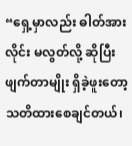“ရှေ့မှာလည်း ဓါတ်အားလိုင်း မလွတ်လို့ ဆိုပြီး ဖျက်တာမျိုး ရှိခဲ့ဖူးတော့ သတိထားစေချင်တယ်၊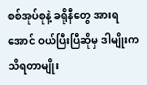စစ်အုပ်စုနဲ့ ခရိုနီတွေ အားရအောင် ဝယ်ပြီးပြီဆိုမှ ဒါမျိုးက သိရတာမျိုး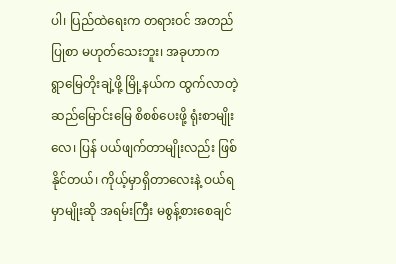ပါ၊ ပြည်ထဲရေးက တရားဝင် အတည်ပြုစာ မဟုတ်သေးဘူး၊ အခုဟာက ရွာ‌မြေတိုးချဲ့ဖို့ မြို့နယ်က ထွက်လာတဲ့ ဆည်‌မြောင်းမြေ စိစစ်‌ပေးဖို့ ရုံးစာမျိုးလေ၊ ပြန် ပယ်ဖျက်တာမျိုးလည်း ဖြစ်နိုင်တယ်၊ ကိုယ့်မှာရှိတာလေးနဲ့ ဝယ်ရမှာမျိုးဆို အရမ်းကြီး မစွန့်စားစေချင်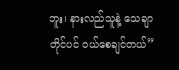ဘူး၊ နားလည်သူနဲ့ သေချာတိုင်ပင် ဝယ်စေချင်တယ်”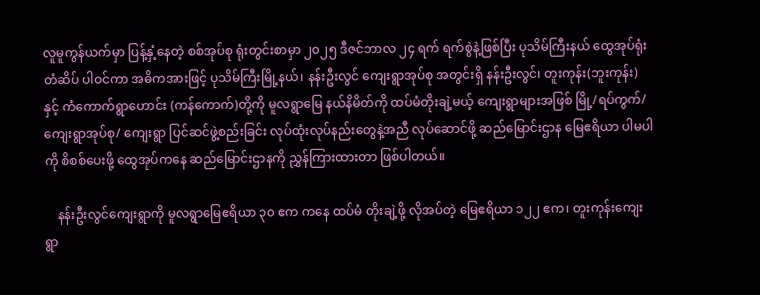လူမူကွန်ယက်မှာ ပြန့်နှံ့နေတဲ့ စစ်အုပ်စု ရုံးတွင်းစာမှာ ၂၀၂၅ ဒီဇင်ဘာလ ၂၄ ရက် ရက်စွဲနဲ့ဖြစ်ပြီး ပုသိမ်ကြီးနယ် ထွေအုပ်ရုံးတံဆိပ် ပါဝင်ကာ အဓိကအားဖြင့် ပုသိမ်ကြီးမြို့နယ်၊ နန်းဦးလွင် ကျေးရွာအုပ်စု အတွင်းရှိ နန်းဦးလွင်၊ တူးကုန်း(ဘူးကုန်း)နှင့် ကံကောက်ရွာဟောင်း (ကန်ကောက်)တို့ကို မူလရွာမြေ နယ်နိမိတ်ကို ထပ်မံတိုးချဲ့မယ့် ကျေးရွာများအဖြစ် မြို့/ရပ်ကွက်/ ကျေးရွာအုပ်စု/ ကျေးရွာ ပြင်ဆင်ဖွဲ့စည်းခြင်း လုပ်ထုံးလုပ်နည်းတွေနဲ့အညီ လုပ်ဆောင်ဖို့ ဆည်မြောင်းဌာန မြေဧရိယာ ပါမပါကို စိစစ်ပေးဖို့ ထွေအုပ်ကနေ ဆည်မြောင်းဌာနကို ညွှန်ကြားထားတာ ဖြစ်ပါတယ်။

    နန်းဦးလွင်ကျေးရွာကို မူလရွာမြေဧရိယာ ၃၀ ဧက ကနေ ထပ်မံ တိုးချဲ့ဖို့ လိုအပ်တဲ့ မြေဧရိယာ ၁၂၂ ဧက၊ တူးကုန်းကျေးရွာ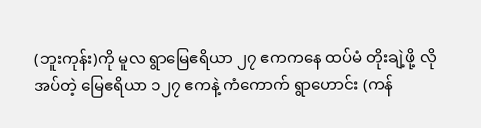(ဘူးကုန်း)ကို မူလ ရွာမြေဧရိယာ ၂၇ ဧကက‌နေ ထပ်မံ တိုးချဲ့ဖို့ လိုအပ်တဲ့ မြေဧရိယာ ၁၂၇ ဧကနဲ့ ကံကောက် ရွာဟောင်း (ကန်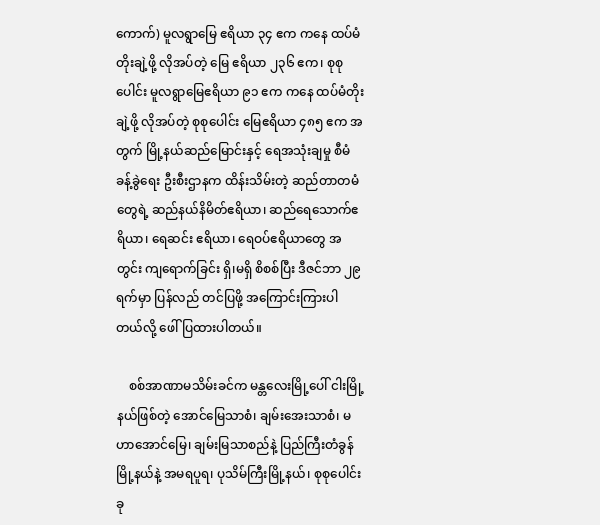ကောက်) မူလရွာမြေ ဧရိယာ ၃၄ ဧက ကနေ ထပ်မံ တိုးချဲ့ဖို့ လိုအပ်တဲ့ မြေ ဧရိယာ ၂၃၆ ဧက၊ စုစုပေါင်း မူလရွာမြေဧရိယာ ၉၁ ဧက ကနေ ထပ်မံတိုးချဲ့ဖို့ လိုအပ်တဲ့ စုစုပေါင်း မြေဧရိယာ ၄၈၅ ဧက အတွက် မြို့နယ်ဆည်မြောင်းနှင့် ရေအသုံးချမှု စီမံခန့်ခွဲရေး ဦးစီးဌာနက ထိန်းသိမ်းတဲ့ ဆည်တာတမံတွေရဲ့ ဆည်နယ်နိမိတ်ဧရိယာ၊ ဆည်ရေသောက်ဧရိယာ၊ ရေဆင်း ဧရိယာ၊ ရေဝပ်ဧရိယာတွေ အတွင်း ကျရောက်ခြင်း ရှိ၊မရှိ စိစစ်ပြီး ဒီဇင်ဘာ ၂၉ရက်မှာ ပြန်လည် တင်ပြဖို့ အကြောင်းကြားပါတယ်လို့ ဖေါ်ပြထားပါတယ်။

    စစ်အာဏာမသိမ်းခင်က မန္တလေးမြို့ပေါ် ငါးမြို့နယ်ဖြစ်တဲ့ အောင်မြေသာစံ၊ ချမ်းအေးသာစံ၊ မဟာအောင်မြေ၊ ချမ်းမြသာစည်နဲ့ ပြည်ကြီးတံခွန်မြို့နယ်နဲ့ အမရပူရ၊ ပုသိမ်ကြီးမြို့နယ်၊ စုစုပေါင်း ခု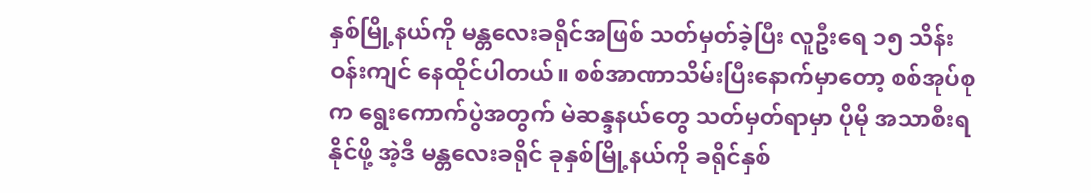နှစ်မြို့နယ်ကို မန္တလေးခရိုင်အဖြစ် သတ်မှတ်ခဲ့ပြီး လူဦးရေ ၁၅ သိန်းဝန်းကျင် နေထိုင်ပါတယ်။ စစ်အာဏာသိမ်းပြီးနောက်မှာတော့ စစ်အုပ်စုက ရွေးကောက်ပွဲအတွက် မဲဆန္ဒနယ်တွေ သတ်မှတ်ရာမှာ ပိုမို အသာစီးရနိုင်ဖို့ အဲ့ဒီ မန္တလေးခရိုင် ခုနှစ်မြို့နယ်ကို ခရိုင်နှစ်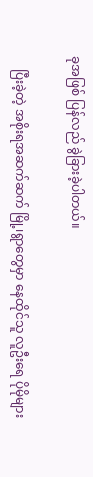ခုအဖြစ် ပြန်လည် ခွဲခြားခဲ့ပါတယ်။

    ပြီးခဲ့တဲ့ အစိုးရအဆက်ဆက် မြို့၊ရွာတွေမှာ နေထိုင်သူ လူဦးရေ ပိုမိုများ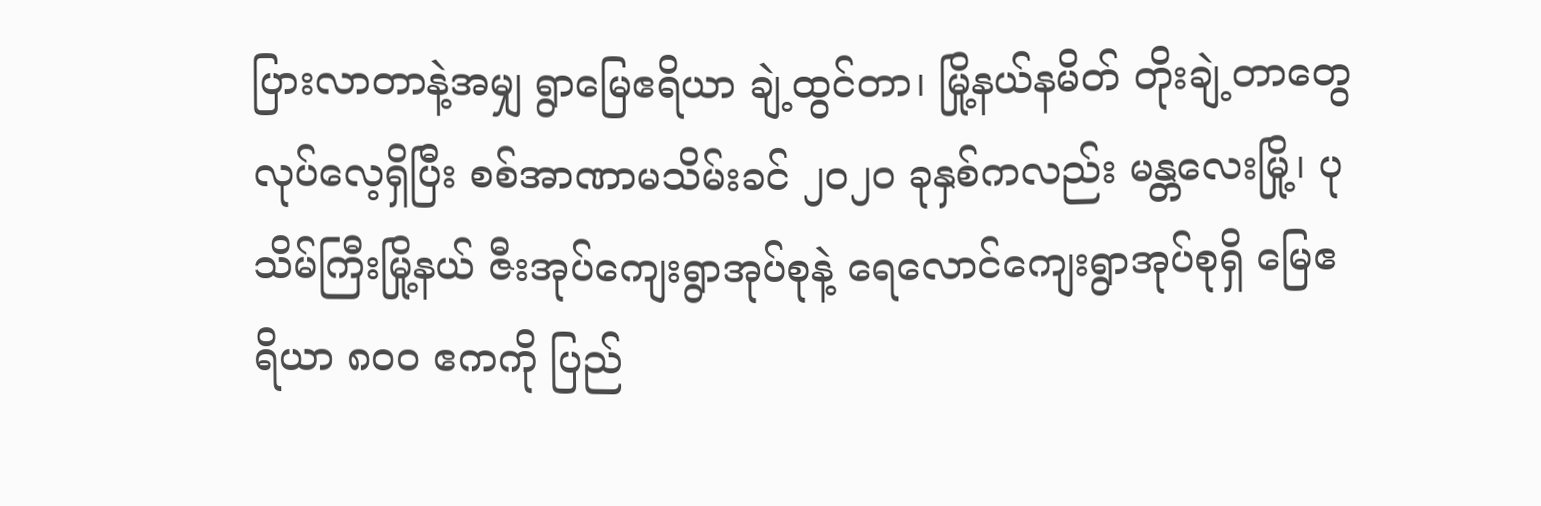ပြားလာတာနဲ့အမျှ ရွာမြေဧရိယာ ချဲ့ထွင်တာ၊ မြို့နယ်နမိတ် တိုးချဲ့တာတွေ လုပ်လေ့ရှိပြီး စစ်အာဏာမသိမ်းခင် ၂၀၂၀ ခုနှစ်ကလည်း မန္တလေးမြို့၊ ပုသိမ်ကြီးမြို့နယ် ဇီးအုပ်ကျေးရွာအုပ်စုနဲ့ ရေလောင်ကျေးရွာအုပ်စုရှိ မြေဧရိယာ ၈၀၀ ဧကကို ပြည်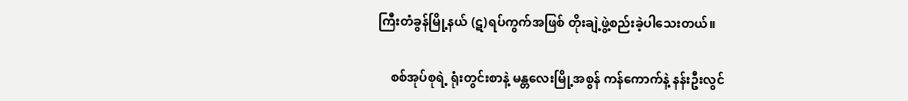ကြီးတံခွန်မြို့နယ် (ဋ)ရပ်ကွက်အဖြစ် တိုးချဲ့ဖွဲ့စည်းခဲ့ပါသေးတယ်။

    စစ်အုပ်စုရဲ့ ရုံးတွင်းစာနဲ့ မန္တလေးမြို့အစွန် ကန်ကောက်နဲ့ နန်းဦးလွင်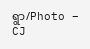ရွာ/Photo – CJ